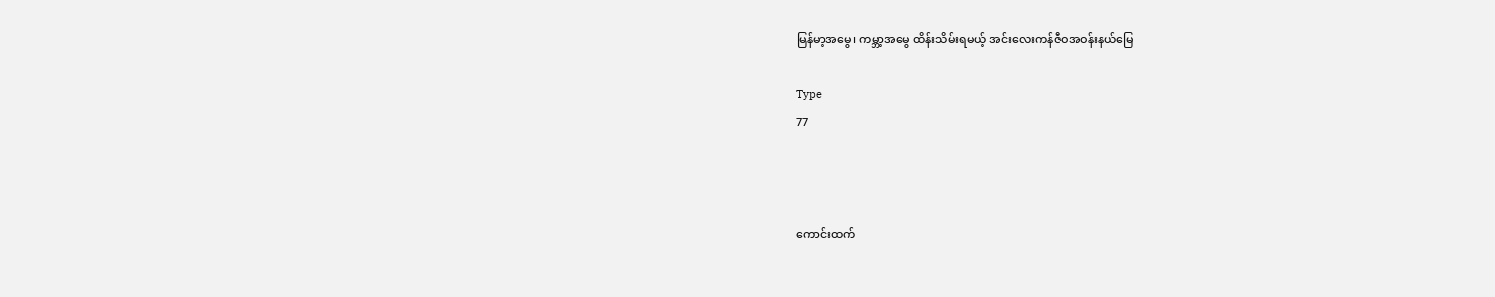မြန်မာ့အမွေ၊ ကမ္ဘာ့အမွေ ထိန်းသိမ်းရမယ့် အင်းလေးကန်ဇီဝအဝန်းနယ်မြေ

Type
77



ကောင်းထက်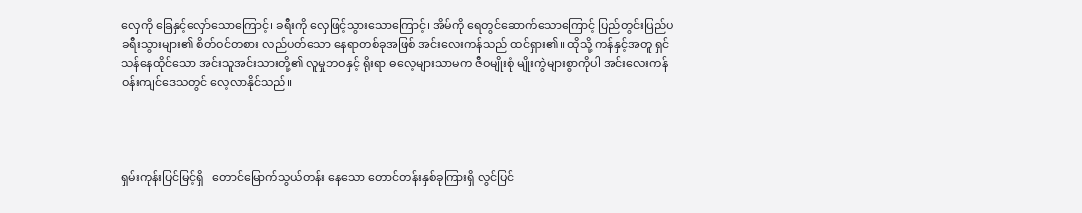လှေကို ခြေနှင့်လှော်သောကြောင့်၊ ခရီးကို လှေဖြင့်သွားသောကြောင့်၊ အိမ်ကို ရေတွင်ဆောက်သောကြောင့် ပြည်တွင်းပြည်ပ ခရီးသွားများ၏ စိတ်ဝင်တစား လည်ပတ်သော နေရာတစ်ခုအဖြစ် အင်းလေးကန်သည် ထင်ရှား၏။ ထိုသို့ ကန်နှင့်အတူ ရှင်သန်နေထိုင်သော အင်းသူအင်းသားတို့၏ လူမှုဘဝနှင့် ရိုးရာ ဓလေ့များသာမက ဇီဝမျိုးစုံ မျိုးကွဲများစွာကိုပါ အင်းလေးကန်ဝန်းကျင်ဒေသတွင် လေ့လာနိုင်သည်။




ရှမ်းကုန်းပြင်မြင့်ရှိ   တောင်မြောက်သွယ်တန်း နေသော တောင်တန်းနှစ်ခုကြားရှိ လွင်ပြင်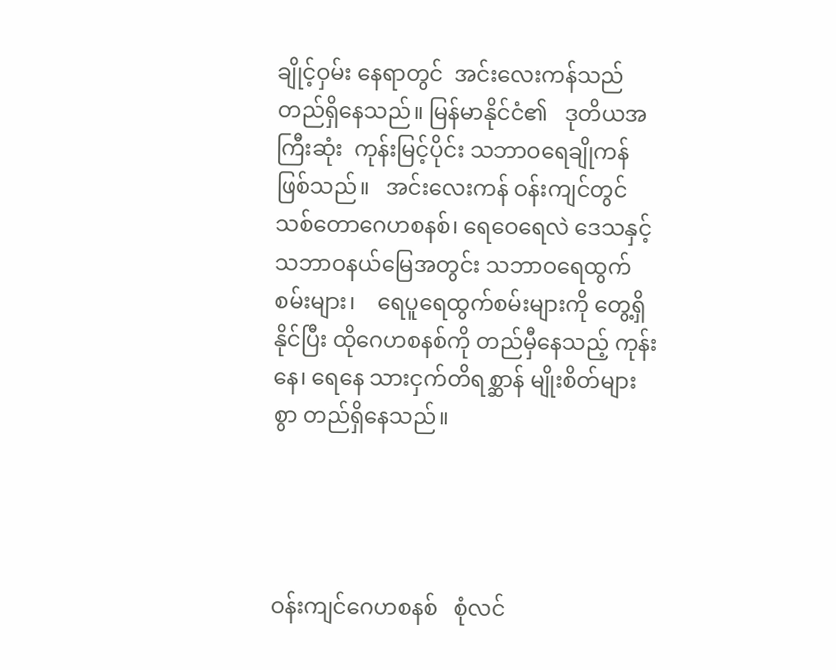ချိုင့်ဝှမ်း နေရာတွင်  အင်းလေးကန်သည်  တည်ရှိနေသည်။ မြန်မာနိုင်ငံ၏   ဒုတိယအကြီးဆုံး  ကုန်းမြင့်ပိုင်း သဘာဝရေချိုကန်    ဖြစ်သည်။   အင်းလေးကန် ဝန်းကျင်တွင် သစ်တောဂေဟစနစ်၊ ရေဝေရေလဲ ဒေသနှင့် သဘာဝနယ်မြေအတွင်း သဘာဝရေထွက် စမ်းများ၊    ရေပူရေထွက်စမ်းများကို တွေ့ရှိနိုင်ပြီး ထိုဂေဟစနစ်ကို တည်မှီနေသည့် ကုန်းနေ၊ ရေနေ သားငှက်တိရစ္ဆာန် မျိုးစိတ်များစွာ တည်ရှိနေသည်။




ဝန်းကျင်ဂေဟစနစ်   စုံလင်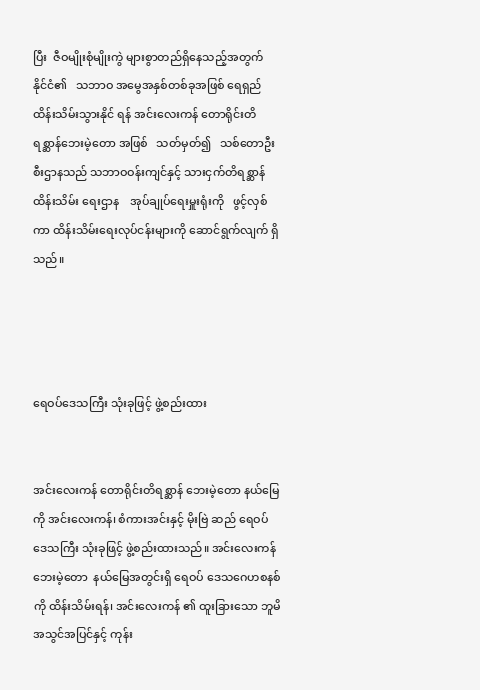ပြီး  ဇီဝမျိုးစုံမျိုးကွဲ များစွာတည်ရှိနေသည့်အတွက်   နိုင်ငံ၏   သဘာဝ အမွေအနှစ်တစ်ခုအဖြစ် ရေရှည်ထိန်းသိမ်းသွားနိုင် ရန် အင်းလေးကန် တောရိုင်းတိရစ္ဆာန်ဘေးမဲ့တော အဖြစ်   သတ်မှတ်၍   သစ်တောဦးစီးဌာနသည် သဘာဝဝန်းကျင်နှင့် သားငှက်တိရစ္ဆာန် ထိန်းသိမ်း ရေးဌာန    အုပ်ချုပ်ရေးမှူးရုံးကို   ဖွင့်လှစ်ကာ ထိန်းသိမ်းရေးလုပ်ငန်းများကို ဆောင်ရွက်လျက် ရှိသည်။




ရေဝပ်ဒေသကြီး သုံးခုဖြင့် ဖွဲ့စည်းထား


အင်းလေးကန် တောရိုင်းတိရစ္ဆာန် ဘေးမဲ့တော နယ်မြေကို အင်းလေးကန်၊ စံကားအင်းနှင့် မိုးဗြဲ ဆည် ရေဝပ်ဒေသကြီး သုံးခုဖြင့် ဖွဲ့စည်းထားသည်။ အင်းလေးကန်ဘေးမဲ့တော  နယ်မြေအတွင်းရှိ ရေဝပ် ဒေသဂေဟစနစ်ကို ထိန်းသိမ်းရန်၊ အင်းလေးကန် ၏ ထူးခြားသော ဘူမိအသွင်အပြင်နှင့် ကုန်း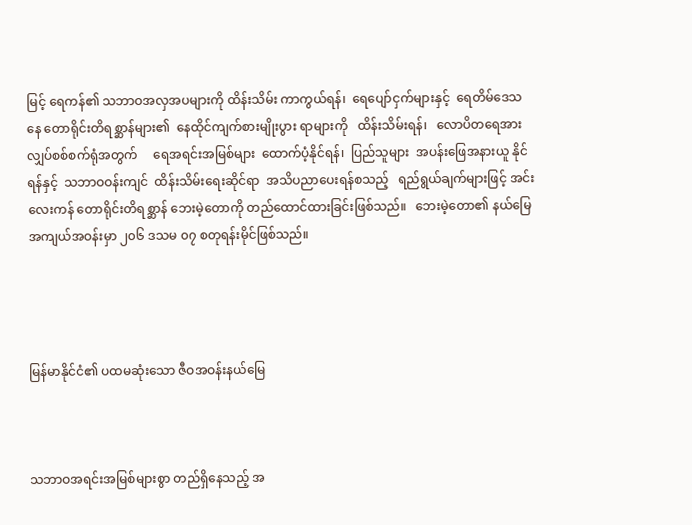မြင့် ရေကန်၏ သဘာဝအလှအပများကို ထိန်းသိမ်း ကာကွယ်ရန်၊  ရေပျော်ငှက်များနှင့်  ရေတိမ်ဒေသနေ တောရိုင်းတိရစ္ဆာန်များ၏  နေထိုင်ကျက်စားမျိုးပွား ရာများကို   ထိန်းသိမ်းရန်၊   လောပိတရေအား လျှပ်စစ်စက်ရုံအတွက်     ရေအရင်းအမြစ်များ  ထောက်ပံ့နိုင်ရန်၊  ပြည်သူများ  အပန်းဖြေအနားယူ နိုင်ရန်နှင့်  သဘာဝဝန်းကျင်  ထိန်းသိမ်းရေးဆိုင်ရာ  အသိပညာပေးရန်စသည့်   ရည်ရွယ်ချက်များဖြင့် အင်းလေးကန် တောရိုင်းတိရစ္ဆာန် ဘေးမဲ့တောကို တည်ထောင်ထားခြင်းဖြစ်သည်။   ဘေးမဲ့တော၏ နယ်မြေအကျယ်အဝန်းမှာ ၂၀၆ ဒသမ ၀၇ စတုရန်းမိုင်ဖြစ်သည်။




မြန်မာနိုင်ငံ၏ ပထမဆုံးသော ဇီဝအဝန်းနယ်မြေ



သဘာဝအရင်းအမြစ်များစွာ တည်ရှိနေသည့် အ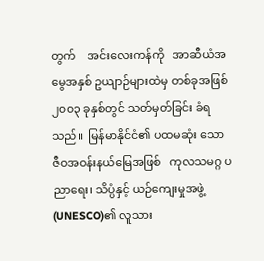တွက်    အင်းလေးကန်ကို   အာဆီယံအမွေအနှစ် ဥယျာဉ်များထဲမှ တစ်ခုအဖြစ် ၂၀၀၃ ခုနှစ်တွင် သတ်မှတ်ခြင်း ခံရသည်။  မြန်မာနိုင်ငံ၏ ပထမဆုံး သော    ဇီဝအဝန်းနယ်မြေအဖြစ်   ကုလသမဂ္ဂ ပညာရေး၊ သိပ္ပံနှင့် ယဉ်ကျေးမှုအဖွဲ့ (UNESCO)၏ လူသား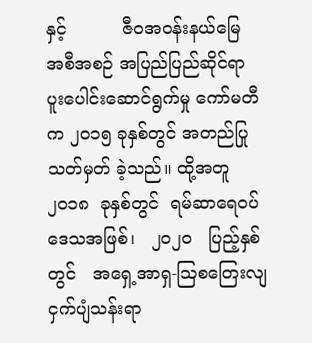နှင့်          ဇီဝအဝန်းနယ်မြေ    အစီအစဉ် အပြည်ပြည်ဆိုင်ရာ     ပူးပေါင်းဆောင်ရွက်မှု ကော်မတီက ၂၀၁၅ ခုနှစ်တွင် အတည်ပြု သတ်မှတ် ခဲ့သည်။ ထို့အတူ ၂၀၁၈  ခုနှစ်တွင်  ရမ်ဆာရေဝပ် ဒေသအဖြစ်၊   ၂၀၂၀   ပြည့်နှစ်တွင်   အရှေ့အာရှ-ဩစတြေးလျ ငှက်ပျံသန်းရာ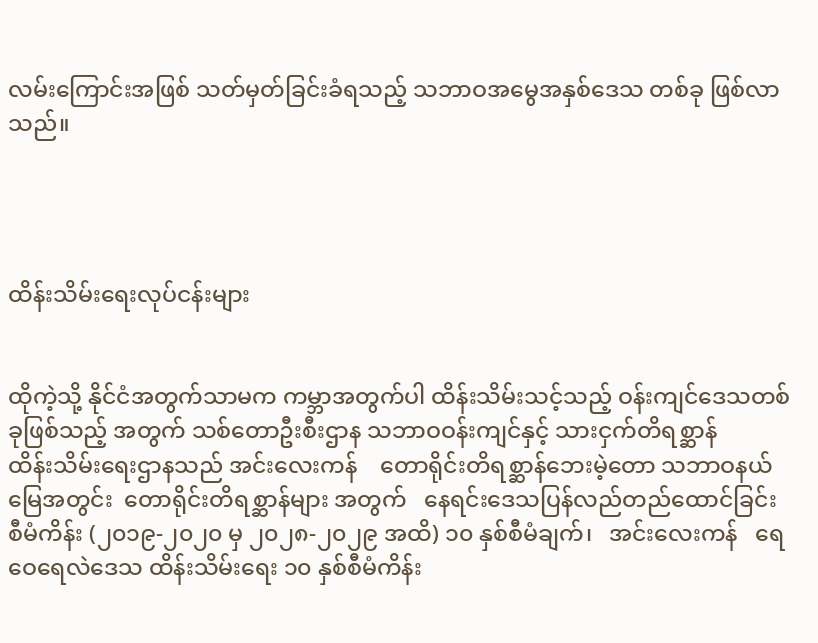လမ်းကြောင်းအဖြစ် သတ်မှတ်ခြင်းခံရသည့် သဘာဝအမွေအနှစ်ဒေသ တစ်ခု ဖြစ်လာသည်။




ထိန်းသိမ်းရေးလုပ်ငန်းများ


ထိုကဲ့သို့ နိုင်ငံအတွက်သာမက ကမ္ဘာအတွက်ပါ ထိန်းသိမ်းသင့်သည့် ဝန်းကျင်ဒေသတစ်ခုဖြစ်သည့် အတွက် သစ်တောဦးစီးဌာန သဘာဝဝန်းကျင်နှင့် သားငှက်တိရစ္ဆာန်          ထိန်းသိမ်းရေးဌာနသည် အင်းလေးကန်    တောရိုင်းတိရစ္ဆာန်ဘေးမဲ့တော သဘာဝနယ်မြေအတွင်း  တောရိုင်းတိရစ္ဆာန်များ အတွက်   နေရင်းဒေသပြန်လည်တည်ထောင်ခြင်း စီမံကိန်း (၂၀၁၉-၂၀၂၀ မှ ၂၀၂၈-၂၀၂၉ အထိ) ၁၀ နှစ်စီမံချက်၊   အင်းလေးကန်   ရေဝေရေလဲဒေသ ထိန်းသိမ်းရေး ၁၀ နှစ်စီမံကိန်း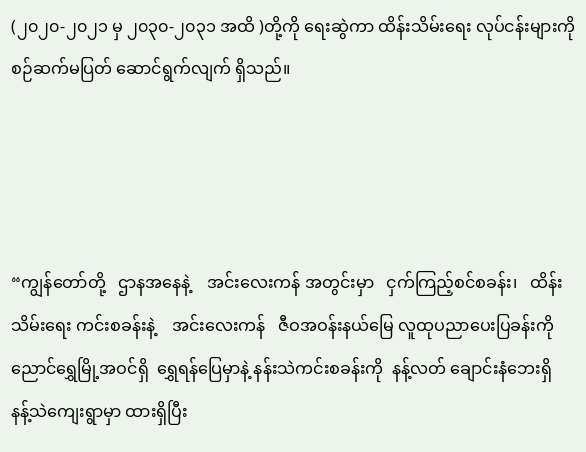(၂၀၂၀-၂၀၂၁ မှ ၂၀၃၀-၂၀၃၁ အထိ )တို့ကို ရေးဆွဲကာ ထိန်းသိမ်းရေး လုပ်ငန်းများကို စဉ်ဆက်မပြတ် ဆောင်ရွက်လျက် ရှိသည်။




“ကျွန်တော်တို့   ဌာနအနေနဲ့    အင်းလေးကန် အတွင်းမှာ   ငှက်ကြည့်စင်စခန်း၊   ထိန်းသိမ်းရေး ကင်းစခန်းနဲ့    အင်းလေးကန်   ဇီဝအဝန်းနယ်မြေ လူထုပညာပေးပြခန်းကို      ညောင်ရွှေမြို့အဝင်ရှိ  ရွှေရန်ပြေမှာနဲ့ နန်းသဲကင်းစခန်းကို  နန့်လတ် ချောင်းနံဘေးရှိ   နန့်သဲကျေးရွာမှာ ထားရှိပြီး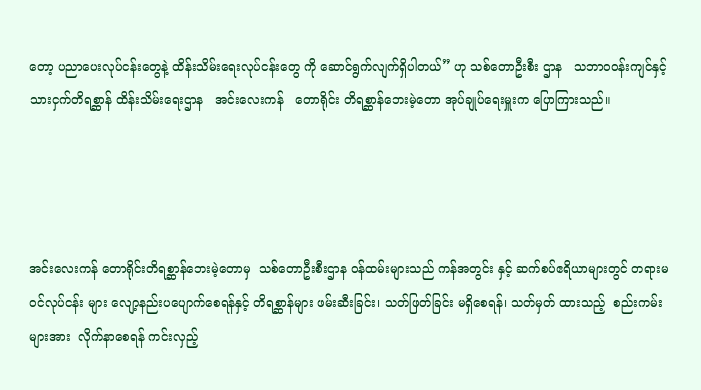တော့ ပညာပေးလုပ်ငန်းတွေနဲ့ ထိန်းသိမ်းရေးလုပ်ငန်းတွေ ကို ဆောင်ရွက်လျက်ရှိပါတယ်” ဟု သစ်တောဦးစီး ဌာန   သဘာဝဝန်းကျင်နှင့်  သားငှက်တိရစ္ဆာန် ထိန်းသိမ်းရေးဌာန   အင်းလေးကန်   တောရိုင်း တိရစ္ဆာန်ဘေးမဲ့တော အုပ်ချုပ်ရေးမှူးက ပြောကြားသည်။




အင်းလေးကန် တောရိုင်းတိရစ္ဆာန်ဘေးမဲ့တောမှ  သစ်တောဦးစီးဌာန ဝန်ထမ်းများသည် ကန်အတွင်း နှင့် ဆက်စပ်ဧရိယာများတွင် တရားမဝင်လုပ်ငန်း များ လျော့နည်းပပျောက်စေရန်နှင့် တိရစ္ဆာန်များ ဖမ်းဆီးခြင်း၊ သတ်ဖြတ်ခြင်း မရှိစေရန်၊ သတ်မှတ် ထားသည့်  စည်းကမ်းများအား  လိုက်နာစေရန် ကင်းလှည့်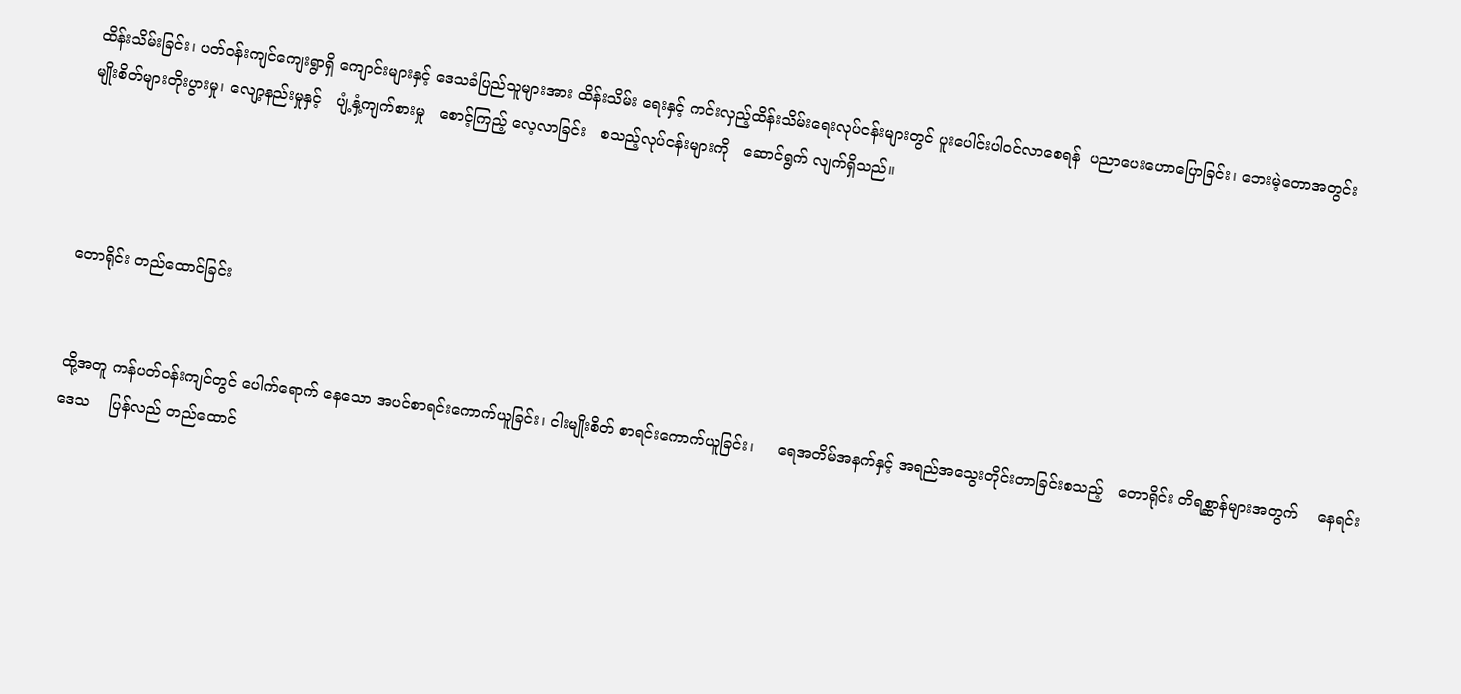ထိန်းသိမ်းခြင်း၊ ပတ်ဝန်းကျင်ကျေးရွာရှိ ကျောင်းများနှင့် ဒေသခံပြည်သူများအား ထိန်းသိမ်း ရေးနှင့် ကင်းလှည့်ထိန်းသိမ်းရေးလုပ်ငန်းများတွင် ပူးပေါင်းပါဝင်လာစေရန်  ပညာပေးဟောပြောခြင်း၊ ဘေးမဲ့တောအတွင်း      မျိုးစိတ်များတိုးပွားမှု၊ လျော့နည်းမှုနှင့်   ပျံ့နှံ့ကျက်စားမှု   စောင့်ကြည့် လေ့လာခြင်း   စသည့်လုပ်ငန်းများကို   ဆောင်ရွက် လျက်ရှိသည်။




တောရိုင်း တည်ထောင်ခြင်း


ထို့အတူ ကန်ပတ်ဝန်းကျင်တွင် ပေါက်ရောက် နေသော အပင်စာရင်းကောက်ယူခြင်း၊ ငါးမျိုးစိတ် စာရင်းကောက်ယူခြင်း၊     ရေအတိမ်အနက်နှင့် အရည်အသွေးတိုင်းတာခြင်းစသည့်   တောရိုင်း တိရစ္ဆာန်များအတွက်    နေရင်းဒေသ    ပြန်လည် တည်ထောင်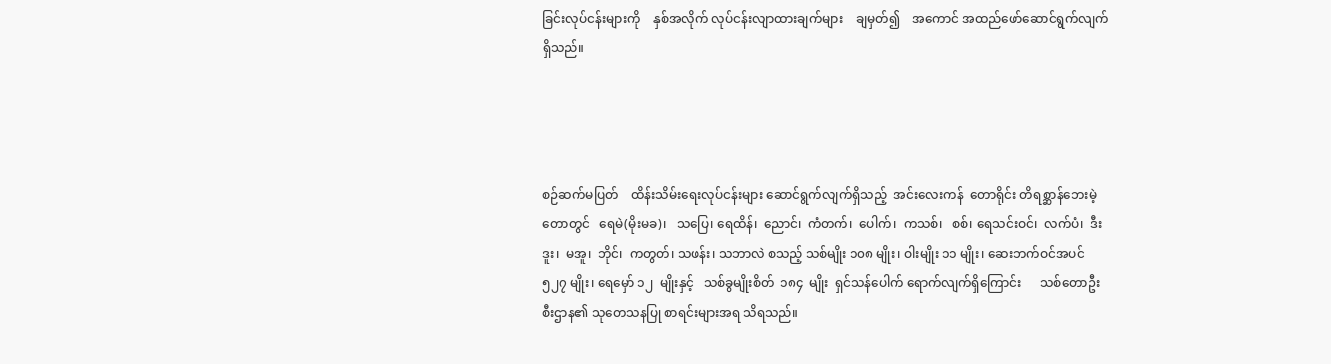ခြင်းလုပ်ငန်းများကို    နှစ်အလိုက် လုပ်ငန်းလျာထားချက်များ    ချမှတ်၍    အကောင် အထည်ဖော်ဆောင်ရွက်လျက်ရှိသည်။




စဉ်ဆက်မပြတ်    ထိန်းသိမ်းရေးလုပ်ငန်းများ ဆောင်ရွက်လျက်ရှိသည့်  အင်းလေးကန်  တောရိုင်း တိရစ္ဆာန်ဘေးမဲ့တောတွင်   ရေမဲ(မိုးမခ)၊   သပြေ၊ ရေထိန်၊  ညောင်၊  ကံတက်၊  ပေါက်၊  ကသစ်၊   စစ်၊ ရေသင်းဝင်၊  လက်ပံ၊  ဒီးဒူး၊  မအူ၊  ဘိုင်၊  ကတွတ်၊ သဖန်း၊ သဘာလဲ စသည့် သစ်မျိုး ၁၀၈ မျိုး၊ ဝါးမျိုး ၁၁ မျိုး၊ ဆေးဘက်ဝင်အပင် ၅၂၇ မျိုး၊ ရေမှော် ၁၂  မျိုးနှင့်   သစ်ခွမျိုးစိတ်  ၁၈၄  မျိုး  ရှင်သန်ပေါက် ရောက်လျက်ရှိကြောင်း      သစ်တောဦးစီးဌာန၏ သုတေသနပြု စာရင်းများအရ သိရသည်။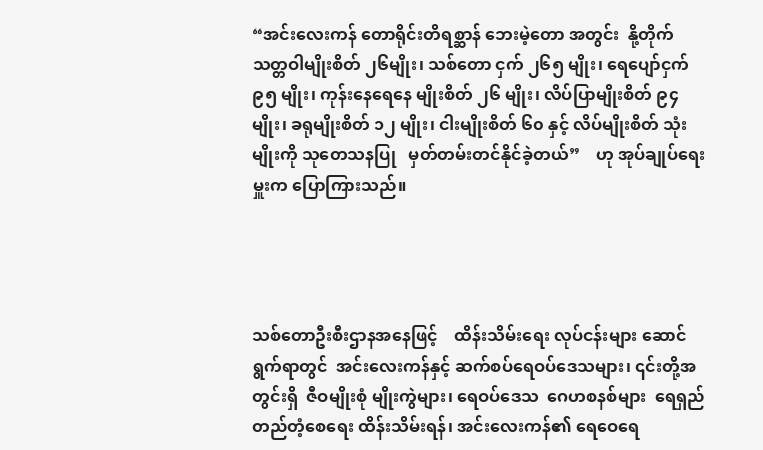“အင်းလေးကန် တောရိုင်းတိရစ္ဆာန် ဘေးမဲ့တော အတွင်း  နို့တိုက်သတ္တဝါမျိုးစိတ် ၂၆မျိုး၊ သစ်တော ငှက် ၂၆၅ မျိုး၊ ရေပျော်ငှက် ၉၅ မျိုး၊ ကုန်းနေရေနေ မျိုးစိတ် ၂၆ မျိုး၊ လိပ်ပြာမျိုးစိတ် ၉၄ မျိုး၊ ခရုမျိုးစိတ် ၁၂ မျိုး၊ ငါးမျိုးစိတ် ၆၀ နှင့် လိပ်မျိုးစိတ် သုံးမျိုးကို သုတေသနပြု   မှတ်တမ်းတင်နိုင်ခဲ့တယ်”    ဟု အုပ်ချုပ်ရေးမှူးက ပြောကြားသည်။




သစ်တောဦးစီးဌာနအနေဖြင့်    ထိန်းသိမ်းရေး လုပ်ငန်းများ ဆောင်ရွက်ရာတွင်  အင်းလေးကန်နှင့် ဆက်စပ်ရေဝပ်ဒေသများ၊ ၎င်းတို့အတွင်းရှိ  ဇီဝမျိုးစုံ မျိုးကွဲများ၊ ရေဝပ်ဒေသ  ဂေဟစနစ်များ  ရေရှည် တည်တံ့စေရေး ထိန်းသိမ်းရန်၊ အင်းလေးကန်၏ ရေဝေရေ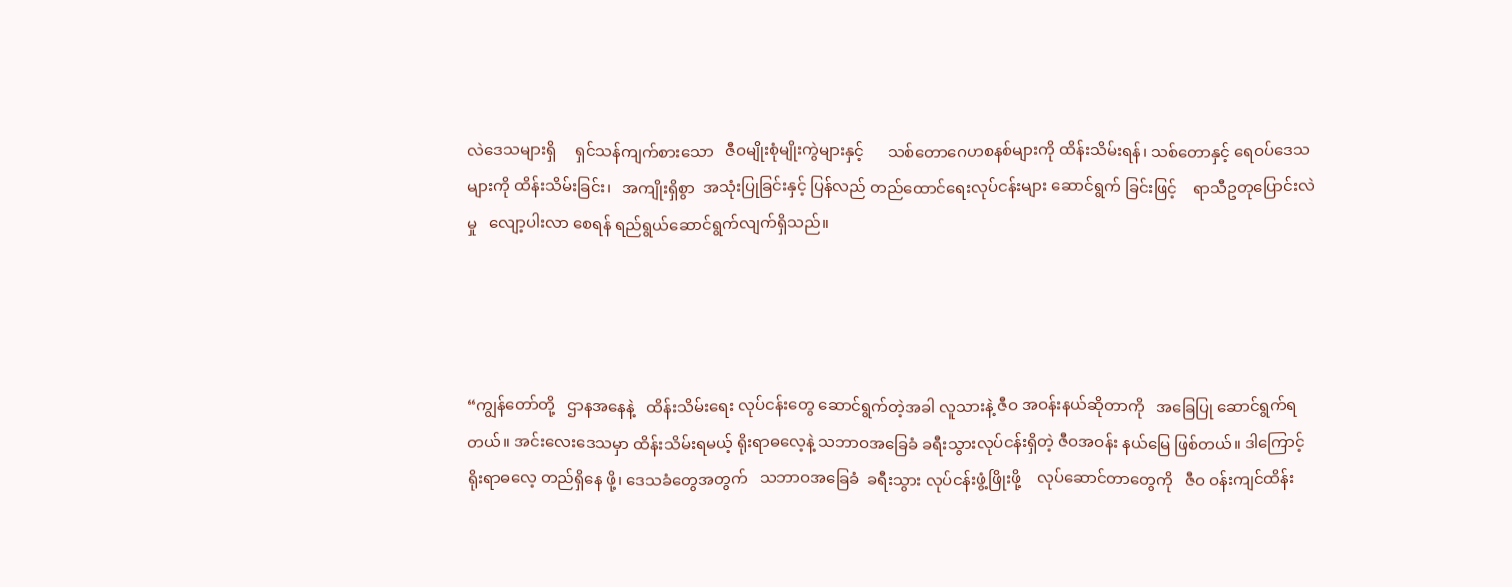လဲဒေသများရှိ     ရှင်သန်ကျက်စားသော   ဇီဝမျိုးစုံမျိုးကွဲများနှင့်      သစ်တောဂေဟစနစ်များကို ထိန်းသိမ်းရန်၊ သစ်တောနှင့် ရေဝပ်ဒေသများကို ထိန်းသိမ်းခြင်း၊   အကျိုးရှိစွာ  အသုံးပြုခြင်းနှင့် ပြန်လည် တည်ထောင်ရေးလုပ်ငန်းများ ဆောင်ရွက် ခြင်းဖြင့်    ရာသီဥတုပြောင်းလဲမှု   လျော့ပါးလာ စေရန် ရည်ရွယ်ဆောင်ရွက်လျက်ရှိသည်။




“ကျွန်တော်တို့   ဌာနအနေနဲ့   ထိန်းသိမ်းရေး လုပ်ငန်းတွေ ဆောင်ရွက်တဲ့အခါ လူသားနဲ့ ဇီဝ အဝန်းနယ်ဆိုတာကို   အခြေပြု ဆောင်ရွက်ရတယ်။ အင်းလေးဒေသမှာ ထိန်းသိမ်းရမယ့် ရိုးရာဓလေ့နဲ့ သဘာဝအခြေခံ ခရီးသွားလုပ်ငန်းရှိတဲ့ ဇီဝအဝန်း နယ်မြေ ဖြစ်တယ်။ ဒါကြောင့် ရိုးရာဓလေ့ တည်ရှိနေ ဖို့၊ ဒေသခံတွေအတွက်   သဘာဝအခြေခံ  ခရီးသွား လုပ်ငန်းဖွံ့ဖြိုးဖို့    လုပ်ဆောင်တာတွေကို   ဇီဝ ဝန်းကျင်ထိန်း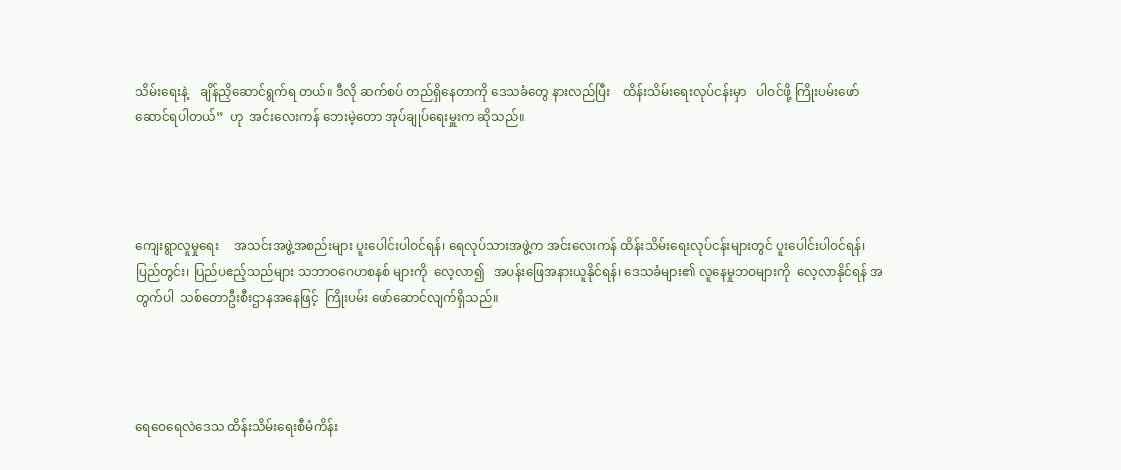သိမ်းရေးနဲ့    ချိန်ညှိဆောင်ရွက်ရ တယ်။ ဒီလို ဆက်စပ် တည်ရှိနေတာကို ဒေသခံတွေ နားလည်ပြီး    ထိန်းသိမ်းရေးလုပ်ငန်းမှာ   ပါဝင်ဖို့ ကြိုးပမ်းဖော်ဆောင်ရပါတယ်”  ဟု  အင်းလေးကန် ဘေးမဲ့တော အုပ်ချုပ်ရေးမှူးက ဆိုသည်။




ကျေးရွာလူမှုရေး     အသင်းအဖွဲ့အစည်းများ ပူးပေါင်းပါဝင်ရန်၊ ရေလုပ်သားအဖွဲ့က အင်းလေးကန် ထိန်းသိမ်းရေးလုပ်ငန်းများတွင် ပူးပေါင်းပါဝင်ရန်၊ ပြည်တွင်း၊ ပြည်ပဧည့်သည်များ သဘာဝဂေဟစနစ် များကို  လေ့လာ၍   အပန်းဖြေအနားယူနိုင်ရန်၊ ဒေသခံများ၏ လူနေမှုဘဝများကို  လေ့လာနိုင်ရန် အတွက်ပါ  သစ်တောဦးစီးဌာနအနေဖြင့်  ကြိုးပမ်း ဖော်ဆောင်လျက်ရှိသည်။




ရေဝေရေလဲဒေသ ထိန်းသိမ်းရေးစီမံကိန်း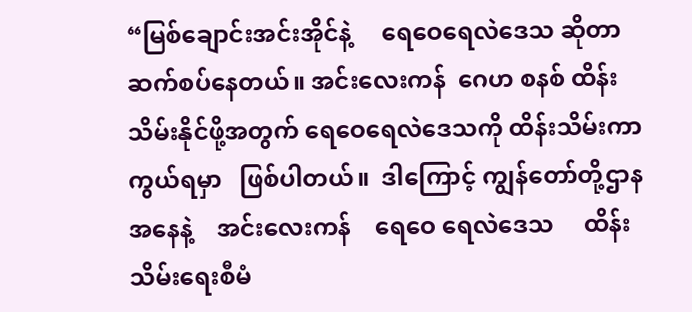“မြစ်ချောင်းအင်းအိုင်နဲ့     ရေဝေရေလဲဒေသ ဆိုတာ ဆက်စပ်နေတယ်။ အင်းလေးကန်  ဂေဟ စနစ် ထိန်းသိမ်းနိုင်ဖို့အတွက် ရေဝေရေလဲဒေသကို ထိန်းသိမ်းကာကွယ်ရမှာ   ဖြစ်ပါတယ်။  ဒါကြောင့် ကျွန်တော်တို့ဌာနအနေနဲ့    အင်းလေးကန်    ရေဝေ ရေလဲဒေသ     ထိန်းသိမ်းရေးစီမံ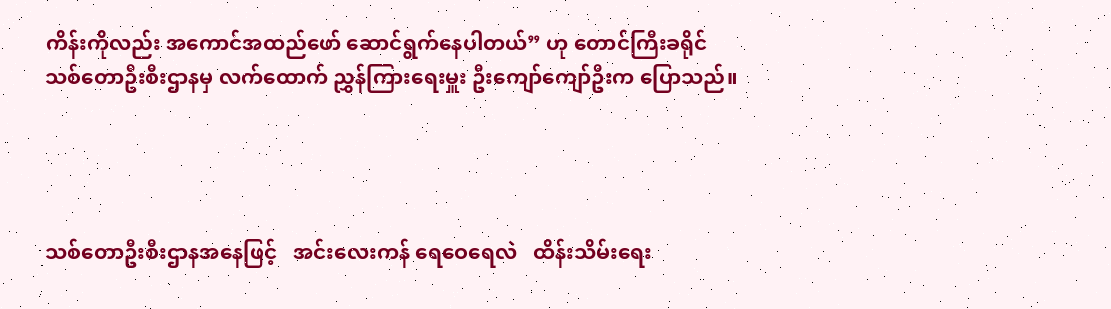ကိန်းကိုလည်း အကောင်အထည်ဖော် ဆောင်ရွက်နေပါတယ်” ဟု တောင်ကြီးခရိုင် သစ်တောဦးစီးဌာနမှ လက်ထောက် ညွှန်ကြားရေးမှူး ဦးကျော်ကျော်ဦးက ပြောသည်။




သစ်တောဦးစီးဌာနအနေဖြင့်   အင်းလေးကန် ရေဝေရေလဲ   ထိန်းသိမ်းရေး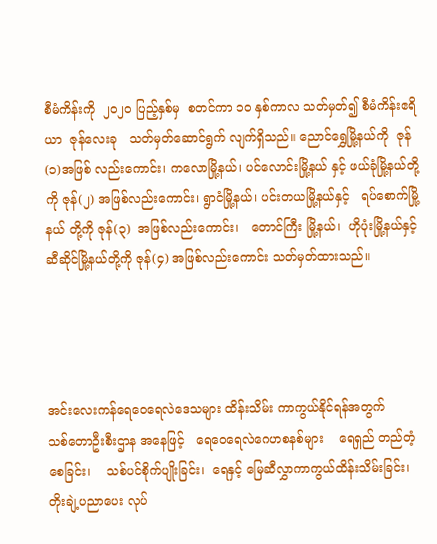စီမံကိန်းကို  ၂၀၂၀ ပြည့်နှစ်မှ  စတင်ကာ ၁၀ နှစ်ကာလ သတ်မှတ်၍ စီမံကိန်းဧရိယာ  ဇုန်လေးခု   သတ်မှတ်ဆောင်ရွက် လျက်ရှိသည်။ ညောင်ရွှေမြို့နယ်ကို  ဇုန် (၁)အဖြစ် လည်းကောင်း၊ ကလောမြို့နယ်၊ ပင်လောင်းမြို့နယ် နှင့် ဖယ်ခုံမြို့နယ်တို့ကို ဇုန်(၂) အဖြစ်လည်းကောင်း၊ ရွာငံမြို့နယ်၊ ပင်းတယမြို့နယ်နှင့်   ရပ်စောက်မြို့နယ် တို့ကို ဇုန်(၃)  အဖြစ်လည်းကောင်း၊   တောင်ကြီး မြို့နယ်၊  ဟိုပုံးမြို့နယ်နှင့်     ဆီဆိုင်မြို့နယ်တို့ကို ဇုန်(၄) အဖြစ်လည်းကောင်း သတ်မှတ်ထားသည်။




အင်းလေးကန်ရေဝေရေလဲဒေသများ ထိန်းသိမ်း ကာကွယ်နိုင်ရန်အတွက်      သစ်တောဦးစီးဌာန အနေဖြင့်   ရေဝေရေလဲဂေဟစနစ်များ    ရေရှည် တည်တံ့စေခြင်း၊    သစ်ပင်စိုက်ပျိုးခြင်း၊  ရေနှင့် မြေဆီလွှာကာကွယ်ထိန်းသိမ်းခြင်း၊ တိုးချဲ့ပညာပေး လုပ်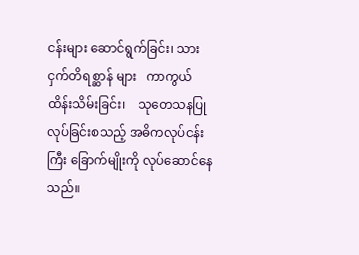ငန်းများ ဆောင်ရွက်ခြင်း၊ သားငှက်တိရစ္ဆာန် များ   ကာကွယ်ထိန်းသိမ်းခြင်း၊    သုတေသနပြု လုပ်ခြင်းစသည့် အဓိကလုပ်ငန်းကြီး ခြောက်မျိုးကို လုပ်ဆောင်နေသည်။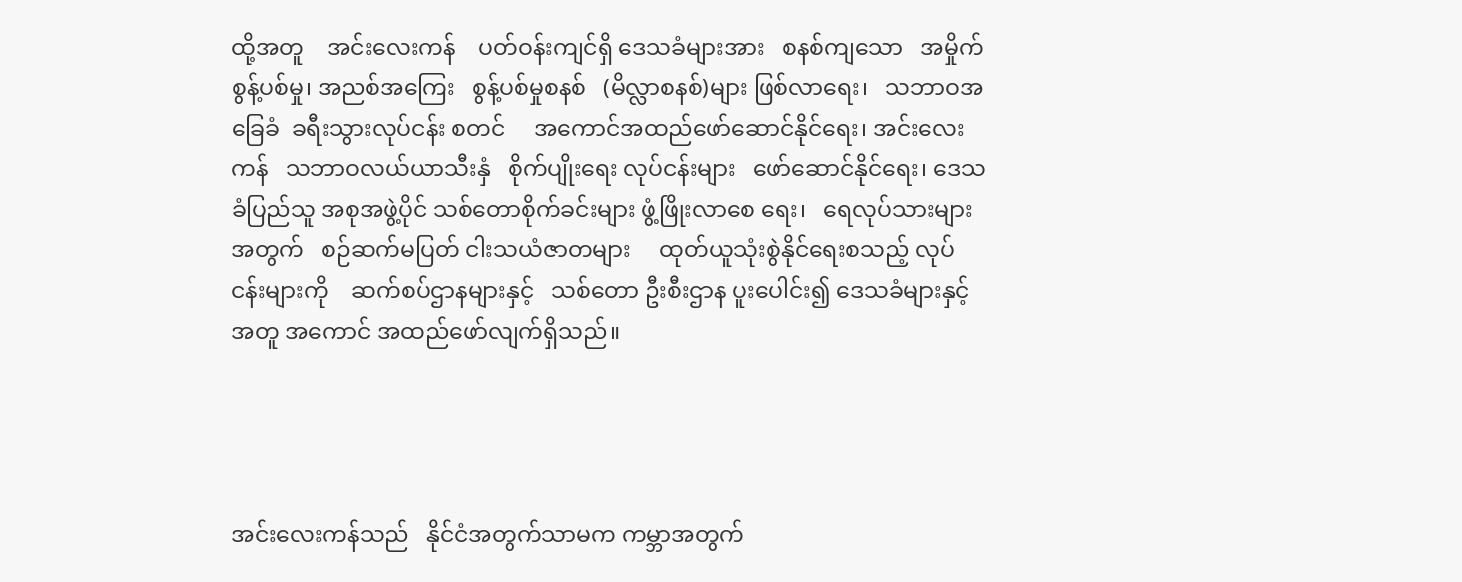ထို့အတူ    အင်းလေးကန်    ပတ်ဝန်းကျင်ရှိ ဒေသခံများအား   စနစ်ကျသော   အမှိုက်စွန့်ပစ်မှု၊ အညစ်အကြေး   စွန့်ပစ်မှုစနစ်   (မိလ္လာစနစ်)များ ဖြစ်လာရေး၊   သဘာဝအခြေခံ  ခရီးသွားလုပ်ငန်း စတင်     အကောင်အထည်ဖော်ဆောင်နိုင်ရေး၊ အင်းလေးကန်   သဘာဝလယ်ယာသီးနှံ   စိုက်ပျိုးရေး လုပ်ငန်းများ   ဖော်ဆောင်နိုင်ရေး၊ ဒေသခံပြည်သူ အစုအဖွဲ့ပိုင် သစ်တောစိုက်ခင်းများ ဖွံ့ဖြိုးလာစေ ရေး၊   ရေလုပ်သားများအတွက်   စဉ်ဆက်မပြတ် ငါးသယံဇာတများ     ထုတ်ယူသုံးစွဲနိုင်ရေးစသည့် လုပ်ငန်းများကို    ဆက်စပ်ဌာနများနှင့်   သစ်တော ဦးစီးဌာန ပူးပေါင်း၍ ဒေသခံများနှင့်အတူ အကောင် အထည်ဖော်လျက်ရှိသည်။




အင်းလေးကန်သည်   နိုင်ငံအတွက်သာမက ကမ္ဘာအတွက်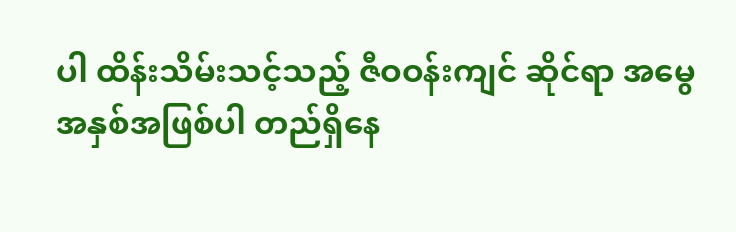ပါ ထိန်းသိမ်းသင့်သည့် ဇီဝဝန်းကျင် ဆိုင်ရာ အမွေအနှစ်အဖြစ်ပါ တည်ရှိနေ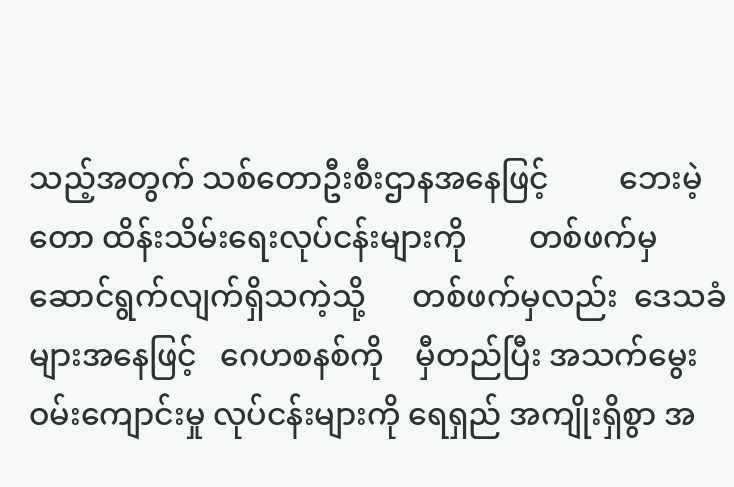သည့်အတွက် သစ်တောဦးစီးဌာနအနေဖြင့်         ဘေးမဲ့တော ထိန်းသိမ်းရေးလုပ်ငန်းများကို        တစ်ဖက်မှ ဆောင်ရွက်လျက်ရှိသကဲ့သို့      တစ်ဖက်မှလည်း  ဒေသခံများအနေဖြင့်   ဂေဟစနစ်ကို    မှီတည်ပြီး အသက်မွေးဝမ်းကျောင်းမှု လုပ်ငန်းများကို ရေရှည် အကျိုးရှိစွာ အ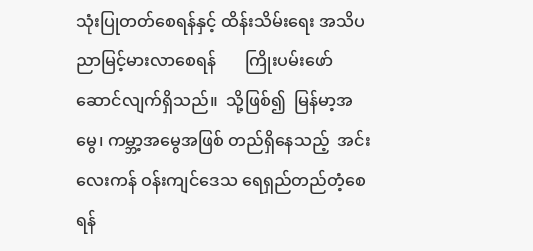သုံးပြုတတ်စေရန်နှင့် ထိန်းသိမ်းရေး အသိပညာမြင့်မားလာစေရန်       ကြိုးပမ်းဖော် ဆောင်လျက်ရှိသည်။  သို့ဖြစ်၍  မြန်မာ့အမွေ၊ ကမ္ဘာ့အမွေအဖြစ် တည်ရှိနေသည့်  အင်းလေးကန် ဝန်းကျင်ဒေသ ရေရှည်တည်တံ့စေရန်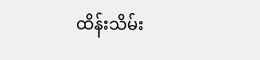ထိန်းသိမ်း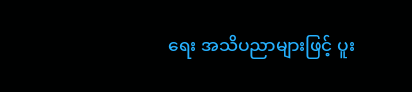ရေး အသိပညာများဖြင့် ပူး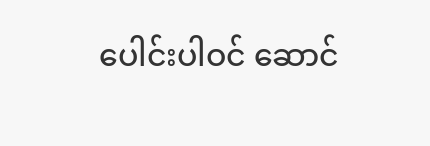ပေါင်းပါဝင် ဆောင်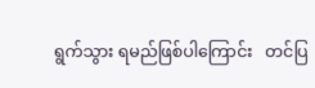ရွက်သွား ရမည်ဖြစ်ပါကြောင်း   တင်ပြ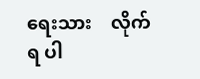ရေးသား    လိုက်ရ ပါ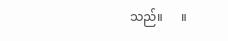သည်။      ။